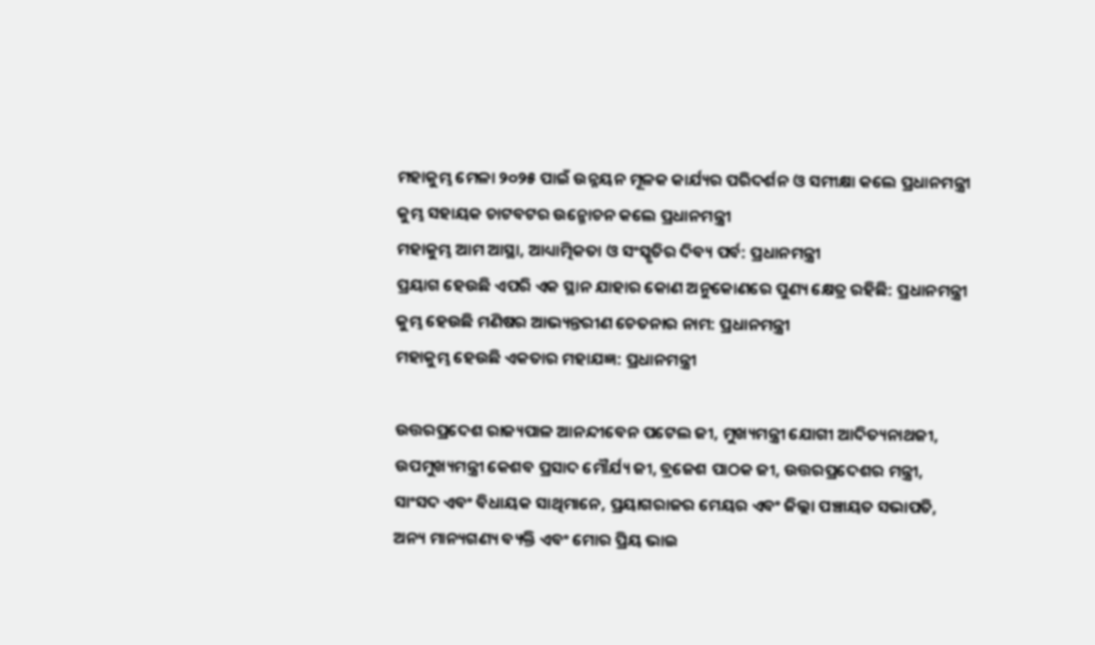ମହାକୁମ୍ଭ ମେଳା ୨୦୨୫ ପାଇଁ ଉନ୍ନୟନ ମୂଳକ କାର୍ଯ୍ୟର ପରିଦର୍ଶନ ଓ ସମୀକ୍ଷା କଲେ ପ୍ରଧାନମନ୍ତ୍ରୀ
କୁମ୍ଭ ସହାୟକ ଚାଟବଟର ଉନ୍ମୋଚନ କଲେ ପ୍ରଧାନମନ୍ତ୍ରୀ
ମହାକୁମ୍ଭ ଆମ ଆସ୍ଥା, ଆଧ୍ୟାତ୍ମିକତା ଓ ସଂସ୍କୃତିର ଦିବ୍ୟ ପର୍ବ: ପ୍ରଧାନମନ୍ତ୍ରୀ
ପ୍ରୟାଗ ହେଉଛି ଏପରି ଏକ ସ୍ଥାନ ଯାହାର କୋଣ ଅନୁକୋଣରେ ପୁଣ୍ୟ କ୍ଷେତ୍ର ରହିଛି: ପ୍ରଧାନମନ୍ତ୍ରୀ
କୁମ୍ଭ ହେଉଛି ମଣିଷର ଆଭ୍ୟନ୍ତରୀଣ ଚେତନାର ନାମ: ପ୍ରଧାନମନ୍ତ୍ରୀ
ମହାକୁମ୍ଭ ହେଉଛି ଏକତାର ମହାଯଜ୍ଞ: ପ୍ରଧାନମନ୍ତ୍ରୀ

ଉତ୍ତରପ୍ରଦେଶ ରାଜ୍ୟପାଳ ଆନନ୍ଦୀବେନ ପଟେଲ ଜୀ, ମୁଖ୍ୟମନ୍ତ୍ରୀ ଯୋଗୀ ଆଦିତ୍ୟନାଥଜୀ, ଉପମୁଖ୍ୟମନ୍ତ୍ରୀ କେଶବ ପ୍ରସାଦ ମୌର୍ଯ୍ୟ ଜୀ, ବ୍ରଜେଶ ପାଠକ ଜୀ, ଉତ୍ତରପ୍ରଦେଶର ମନ୍ତ୍ରୀ, ସାଂସଦ ଏବଂ ବିଧାୟକ ସାଥିମାନେ, ପ୍ରୟାଗରାଜର ମେୟର ଏବଂ ଜିଲ୍ଲା ପଞ୍ଚାୟତ ସଭାପତି, ଅନ୍ୟ ମାନ୍ୟଗଣ୍ୟ ବ୍ୟକ୍ତି ଏବଂ ମୋର ପ୍ରିୟ ଭାଇ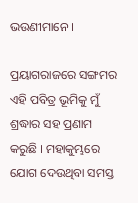ଭଉଣୀମାନେ ।

ପ୍ରୟାଗରାଜରେ ସଙ୍ଗମର ଏହି ପବିତ୍ର ଭୂମିକୁ ମୁଁ ଶ୍ରଦ୍ଧାର ସହ ପ୍ରଣାମ କରୁଛି । ମହାକୁମ୍ଭରେ ଯୋଗ ଦେଉଥିବା ସମସ୍ତ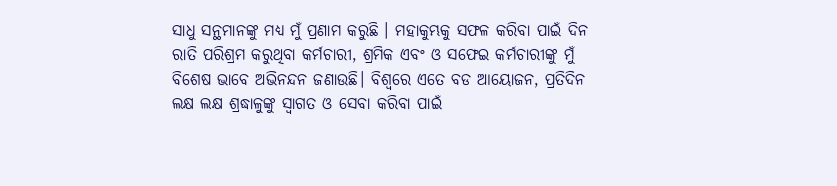ସାଧୁ ସନ୍ଥମାନଙ୍କୁ ମଧ୍ୟ ମୁଁ ପ୍ରଣାମ କରୁଛି । ମହାକୁମ୍ଭକୁ ସଫଳ କରିବା ପାଇଁ ଦିନ ରାତି ପରିଶ୍ରମ କରୁଥିବା କର୍ମଚାରୀ, ଶ୍ରମିକ ଏବଂ ଓ ସଫେଇ କର୍ମଚାରୀଙ୍କୁ ମୁଁ ବିଶେଷ ଭାବେ ଅଭିନନ୍ଦନ ଜଣାଉଛି। ବିଶ୍ଵରେ ଏତେ ବଡ ଆୟୋଜନ, ପ୍ରତିଦିନ ଲକ୍ଷ ଲକ୍ଷ ଶ୍ରଦ୍ଧାଳୁଙ୍କୁ ସ୍ୱାଗତ ଓ ସେବା କରିବା ପାଇଁ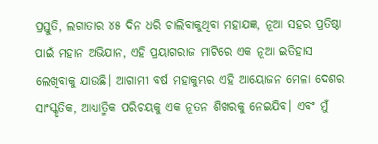ପ୍ରସ୍ତୁତି, ଲଗାତାର ୪୫ ଦିନ ଧରି ଚାଲିବାକୁଥିବା ମହାଯଜ୍ଞ, ନୂଆ ସହର ପ୍ରତିଷ୍ଠା ପାଇଁ ମହାନ ଅଭିଯାନ, ଏହି ପ୍ରୟାଗରାଜ ମାଟିରେ ଏକ ନୂଆ ଇତିହାସ ଲେଖିବାକୁ ଯାଉଛି। ଆଗାମୀ ବର୍ଷ ମହାକୁମ୍ଭର ଏହି ଆୟୋଜନ ମେଳା ଦେଶର ସାଂସ୍କୃତିକ, ଆଧ୍ୟାତ୍ମିକ ପରିଚୟକୁ ଏକ ନୂତନ ଶିଖରକୁ ନେଇଯିବ। ଏବଂ ମୁଁ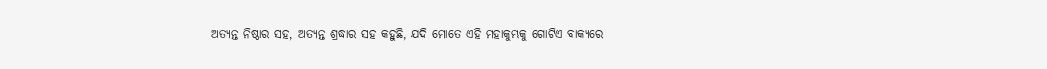ଅତ୍ୟନ୍ତ ନିଷ୍ଠାର ସହ, ଅତ୍ୟନ୍ତ ଶ୍ରଦ୍ଧାର ସହ କହୁଛି, ଯଦି ମୋତେ ଏହି ମହାକୁମ୍ଭକୁ ଗୋଟିଏ ବାକ୍ୟରେ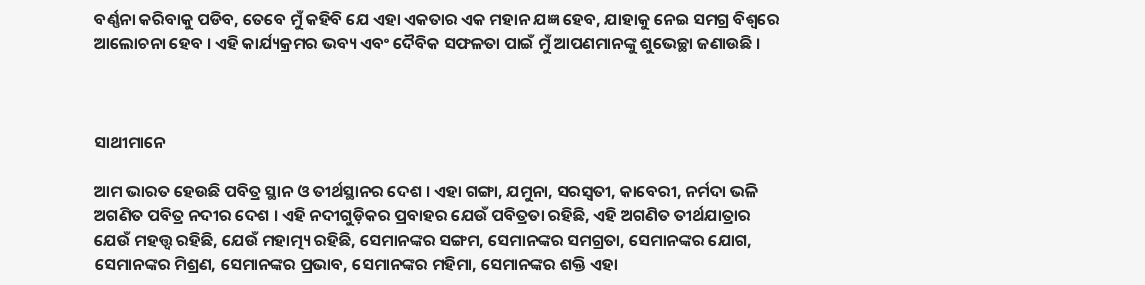ବର୍ଣ୍ଣନା କରିବାକୁ ପଡିବ, ତେବେ ମୁଁ କହିବି ଯେ ଏହା ଏକତାର ଏକ ମହାନ ଯଜ୍ଞ ହେବ, ଯାହାକୁ ନେଇ ସମଗ୍ର ବିଶ୍ୱରେ ଆଲୋଚନା ହେବ । ଏହି କାର୍ଯ୍ୟକ୍ରମର ଭବ୍ୟ ଏବଂ ଦୈବିକ ସଫଳତା ପାଇଁ ମୁଁ ଆପଣମାନଙ୍କୁ ଶୁଭେଚ୍ଛା ଜଣାଉଛି ।



ସାଥୀମାନେ

ଆମ ଭାରତ ହେଉଛି ପବିତ୍ର ସ୍ଥାନ ଓ ତୀର୍ଥସ୍ଥାନର ଦେଶ । ଏହା ଗଙ୍ଗା, ଯମୁନା, ସରସ୍ୱତୀ, କାବେରୀ, ନର୍ମଦା ଭଳି ଅଗଣିତ ପବିତ୍ର ନଦୀର ଦେଶ । ଏହି ନଦୀଗୁଡ଼ିକର ପ୍ରବାହର ଯେଉଁ ପବିତ୍ରତା ରହିଛି, ଏହି ଅଗଣିତ ତୀର୍ଥଯାତ୍ରାର ଯେଉଁ ମହତ୍ତ୍ୱ ରହିଛି, ଯେଉଁ ମହାତ୍ମ୍ୟ ରହିଛି, ସେମାନଙ୍କର ସଙ୍ଗମ, ସେମାନଙ୍କର ସମଗ୍ରତା, ସେମାନଙ୍କର ଯୋଗ, ସେମାନଙ୍କର ମିଶ୍ରଣ, ସେମାନଙ୍କର ପ୍ରଭାବ, ସେମାନଙ୍କର ମହିମା, ସେମାନଙ୍କର ଶକ୍ତି ଏହା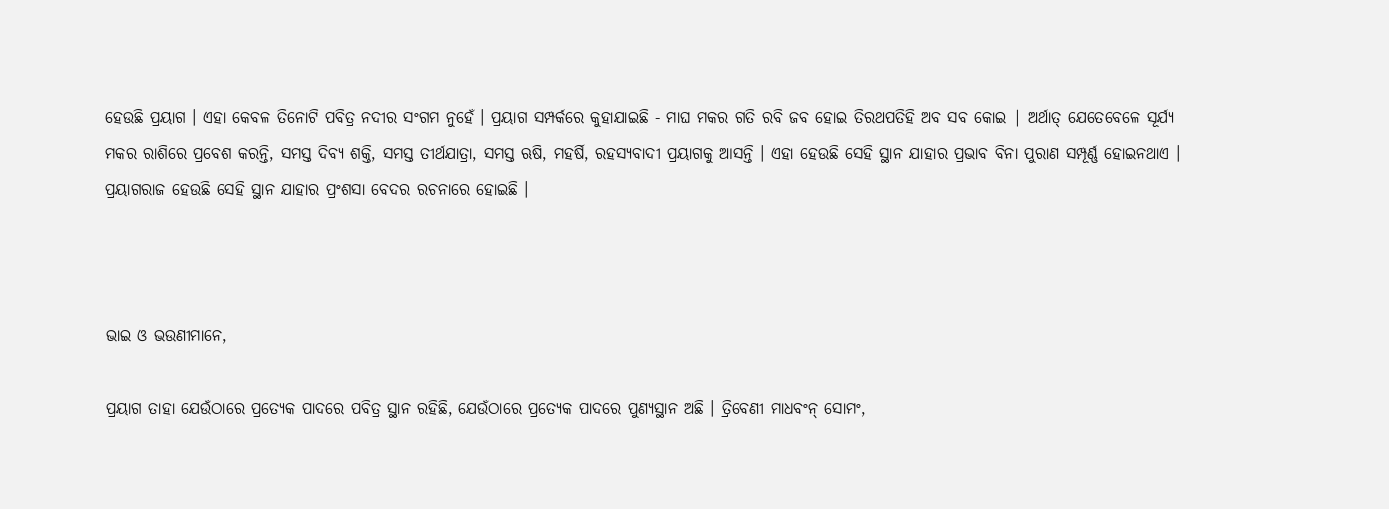ହେଉଛି ପ୍ରୟାଗ । ଏହା କେବଳ ତିନୋଟି ପବିତ୍ର ନଦୀର ସଂଗମ ନୁହେଁ । ପ୍ରୟାଗ ସମ୍ପର୍କରେ କୁହାଯାଇଛି - ମାଘ ମକର ଗତି ରବି ଜବ ହୋଇ ତିରଥପତିହି ଅବ ସବ କୋଇ | ଅର୍ଥାତ୍ ଯେତେବେଳେ ସୂର୍ଯ୍ୟ ମକର ରାଶିରେ ପ୍ରବେଶ କରନ୍ତି, ସମସ୍ତ ଦିବ୍ୟ ଶକ୍ତି, ସମସ୍ତ ତୀର୍ଥଯାତ୍ରା, ସମସ୍ତ ଋଷି, ମହର୍ଷି, ରହସ୍ୟବାଦୀ ପ୍ରୟାଗକୁ ଆସନ୍ତି । ଏହା ହେଉଛି ସେହି ସ୍ଥାନ ଯାହାର ପ୍ରଭାବ ବିନା ପୁରାଣ ସମ୍ପୂର୍ଣ୍ଣ ହୋଇନଥାଏ । ପ୍ରୟାଗରାଜ ହେଉଛି ସେହି ସ୍ଥାନ ଯାହାର ପ୍ରଂଶସା ବେଦର ରଚନାରେ ହୋଇଛି ।



ଭାଇ ଓ ଭଉଣୀମାନେ,

ପ୍ରୟାଗ ତାହା ଯେଉଁଠାରେ ପ୍ରତ୍ୟେକ ପାଦରେ ପବିତ୍ର ସ୍ଥାନ ରହିଛି, ଯେଉଁଠାରେ ପ୍ରତ୍ୟେକ ପାଦରେ ପୁଣ୍ୟସ୍ଥାନ ଅଛି । ତ୍ରିବେଣୀ ମାଧବଂନ୍ ସୋମଂ,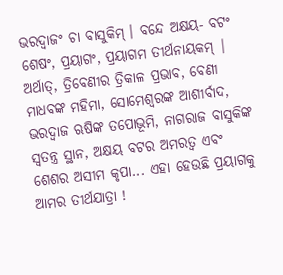ଭରଦ୍ୱାଜଂ ଚା ବାସୁକିମ୍ । ବନ୍ଦେ ଅକ୍ଷୟ- ବଟଂ ଶେଷଂ, ପ୍ରୟାଗଂ, ପ୍ରୟାଗମ ତୀର୍ଥନାୟକମ୍ | ଅର୍ଥାତ୍, ତ୍ରିବେଣୀର ତ୍ରିକାଳ ପ୍ରଭାବ, ବେଣୀ ମାଧବଙ୍କ ମହିମା, ସୋମେଶ୍ୱରଙ୍କ ଆଶୀର୍ବାଦ, ଭରଦ୍ୱାଜ ଋଷିଙ୍କ ତପୋଭୂମି, ନାଗରାଜ ବାସୁକିଙ୍କ ସ୍ୱତନ୍ତ୍ର ସ୍ଥାନ, ଅକ୍ଷୟ ବଟର ଅମରତ୍ୱ ଏବଂ ଶେଶର ଅସୀମ କୃପା... ଏହା ହେଉଛି ପ୍ରୟାଗକୁ ଆମର ତୀର୍ଥଯାତ୍ରା !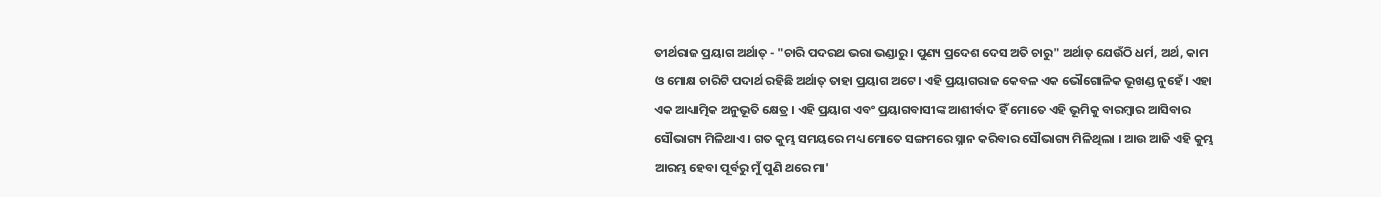ତୀର୍ଥରାଜ ପ୍ରୟାଗ ଅର୍ଥାତ୍ - "ଚାରି ପଦରଥ ଭରା ଭଣ୍ଡାରୁ। ପୁଣ୍ୟ ପ୍ରଦେଶ ଦେସ ଅତି ଚାରୁ" ଅର୍ଥାତ୍ ଯେଉଁଠି ଧର୍ମ, ଅର୍ଥ, କାମ ଓ ମୋକ୍ଷ ଚାରିଟି ପଦାର୍ଥ ରହିଛି ଅର୍ଥାତ୍ ତାହା ପ୍ରୟାଗ ଅଟେ। ଏହି ପ୍ରୟାଗରାଜ କେବଳ ଏକ ଭୌଗୋଳିକ ଭୂଖଣ୍ଡ ନୁହେଁ । ଏହା ଏକ ଆଧ୍ୟାତ୍ମିକ ଅନୁଭୂତି କ୍ଷେତ୍ର । ଏହି ପ୍ରୟାଗ ଏବଂ ପ୍ରୟାଗବାସୀଙ୍କ ଆଶୀର୍ବାଦ ହିଁ ମୋତେ ଏହି ଭୂମିକୁ ବାରମ୍ବାର ଆସିବାର ସୌଭାଗ୍ୟ ମିଳିଥାଏ । ଗତ କୁମ୍ଭ ସମୟରେ ମଧ୍ୟ ମୋତେ ସଙ୍ଗମରେ ସ୍ନାନ କରିବାର ସୌଭାଗ୍ୟ ମିଳିଥିଲା । ଆଉ ଆଜି ଏହି କୁମ୍ଭ ଆରମ୍ଭ ହେବା ପୂର୍ବରୁ ମୁଁ ପୁଣି ଥରେ ମା'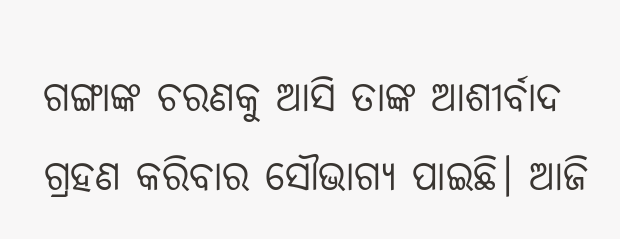ଗଙ୍ଗାଙ୍କ ଚରଣକୁ ଆସି ତାଙ୍କ ଆଶୀର୍ବାଦ ଗ୍ରହଣ କରିବାର ସୌଭାଗ୍ୟ ପାଇଛି। ଆଜି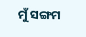ମୁଁ ସଙ୍ଗମ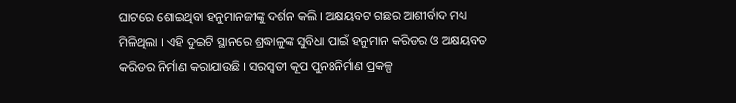ଘାଟରେ ଶୋଇଥିବା ହନୁମାନଜୀଙ୍କୁ ଦର୍ଶନ କଲି । ଅକ୍ଷୟବଟ ଗଛର ଆଶୀର୍ବାଦ ମଧ୍ୟ ମିଳିଥିଲା । ଏହି ଦୁଇଟି ସ୍ଥାନରେ ଶ୍ରଦ୍ଧାଳୁଙ୍କ ସୁବିଧା ପାଇଁ ହନୁମାନ କରିଡର ଓ ଅକ୍ଷୟବତ କରିଡର ନିର୍ମାଣ କରାଯାଉଛି । ସରସ୍ୱତୀ କୂପ ପୁନଃନିର୍ମାଣ ପ୍ରକଳ୍ପ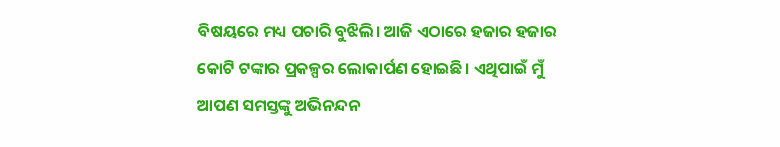ବିଷୟରେ ମଧ୍ୟ ପଚାରି ବୁଝିଲି। ଆଜି ଏଠାରେ ହଜାର ହଜାର କୋଟି ଟଙ୍କାର ପ୍ରକଳ୍ପର ଲୋକାର୍ପଣ ହୋଇଛି। ଏଥିପାଇଁ ମୁଁ ଆପଣ ସମସ୍ତଙ୍କୁ ଅଭିନନ୍ଦନ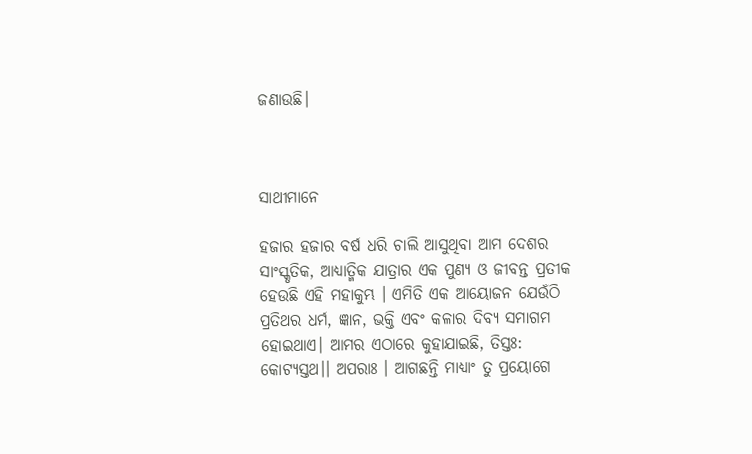ଜଣାଉଛି।



ସାଥୀମାନେ

ହଜାର ହଜାର ବର୍ଷ ଧରି ଚାଲି ଆସୁଥିବା ଆମ ଦେଶର ସାଂସ୍କୃତିକ, ଆଧ୍ୟାତ୍ମିକ ଯାତ୍ରାର ଏକ ପୁଣ୍ୟ ଓ ଜୀବନ୍ତ ପ୍ରତୀକ ହେଉଛି ଏହି ମହାକୁମ୍ଭ । ଏମିତି ଏକ ଆୟୋଜନ ଯେଉଁଠି ପ୍ରତିଥର ଧର୍ମ, ଜ୍ଞାନ, ଭକ୍ତି ଏବଂ କଳାର ଦିବ୍ୟ ସମାଗମ ହୋଇଥାଏ। ଆମର ଏଠାରେ କୁହାଯାଇଛି, ତିସ୍ତଃ: କୋଟ୍ୟସ୍ତଥ।। ଅପରାଃ । ଆଗଛନ୍ତି ମାଧ୍ୟାଂ ତୁ ପ୍ରୟୋଗେ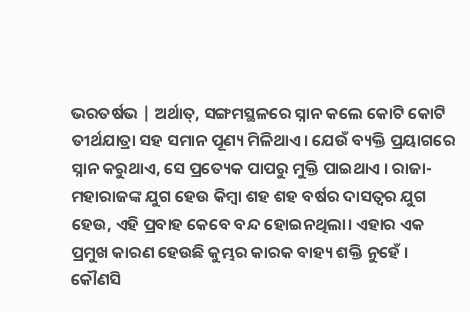ଭରତର୍ଷଭ | ଅର୍ଥାତ୍, ସଙ୍ଗମସ୍ଥଳରେ ସ୍ନାନ କଲେ କୋଟି କୋଟି ତୀର୍ଥଯାତ୍ରା ସହ ସମାନ ପୂଣ୍ୟ ମିଳିଥାଏ। ଯେଉଁ ବ୍ୟକ୍ତି ପ୍ରୟାଗରେ ସ୍ନାନ କରୁଥାଏ, ସେ ପ୍ରତ୍ୟେକ ପାପରୁ ମୁକ୍ତି ପାଇଥାଏ । ରାଜା-ମହାରାଜଙ୍କ ଯୁଗ ହେଉ କିମ୍ବା ଶହ ଶହ ବର୍ଷର ଦାସତ୍ୱର ଯୁଗ ହେଉ, ଏହି ପ୍ରବାହ କେବେ ବନ୍ଦ ହୋଇନଥିଲା। ଏହାର ଏକ ପ୍ରମୁଖ କାରଣ ହେଉଛି କୁମ୍ଭର କାରକ ବାହ୍ୟ ଶକ୍ତି ନୁହେଁ । କୌଣସି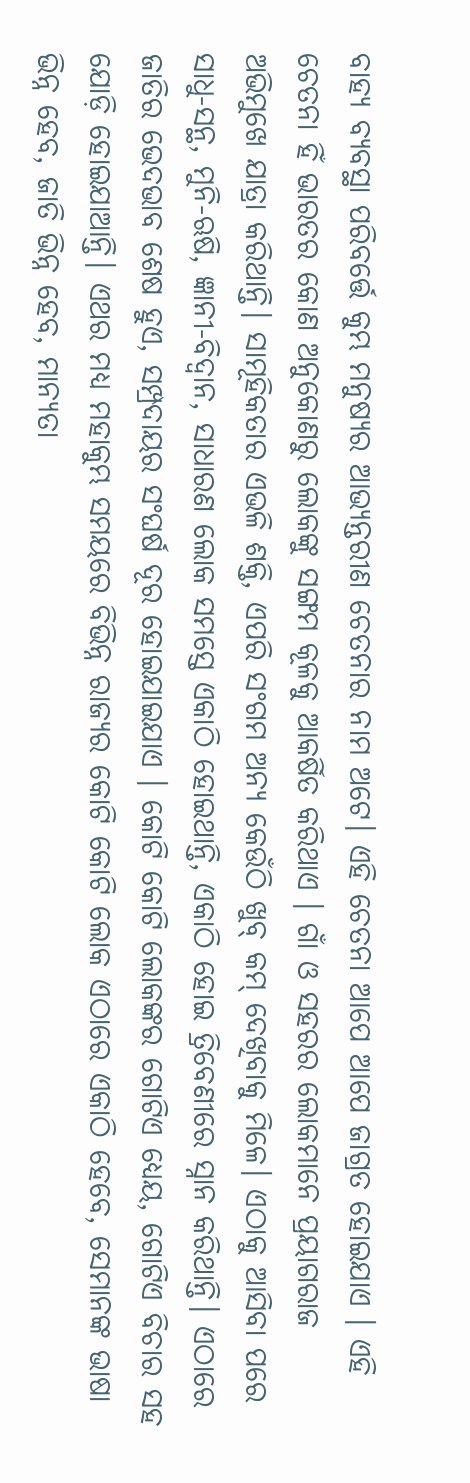ବାହ୍ୟ ବ୍ୟବସ୍ଥା ପରିବର୍ତ୍ତେ କୁମ୍ଭ ମନୁଷ୍ୟର ଆଭ୍ୟନ୍ତରୀଣ ଚେତନାର ନାମ ଅଟେ। ଏହି ଚେତନା ଆପେ ଆପେ ଜାଗ୍ରତ ହୋଇଯାଏ । ଏହି ଚେତନା ହିଁ ଭାରତର କୋଣ ଅନୁକୋଣରୁ ଲୋକଙ୍କୁ ସଙ୍ଗମ କୂଳକୁ ଆକର୍ଷିତ କରିଥାଏ । ଗାଁ ଓ ସହରର ଲୋକମାନେ ପ୍ରୟାଗରାଜ ଅଭିମୁଖେ ଯାତ୍ରା କରିଥାନ୍ତି। ସାମୂହିକତାର ଏଭଳି ଶକ୍ତି, ଏପରି ସଂଗମ ଅନ୍ୟ କେଉଁଠି ଖୁବ୍ କମ୍ ଦେଖିବାକୁ ମିଳେ। ଏଠାକୁ ଆସିବା ପରେ ସାଧୁ-ସନ୍ଥ, ମୁନି-ଋଷି, ଜ୍ଞାନୀ-ବିଦ୍ଵାନ, ସାଧାରଣ ଲୋକ ସମସ୍ତେ ଏକାଠି ହୋଇଥାନ୍ତି, ଏକାଠି ହୋଇ ତ୍ରିବେଣୀରେ ସ୍ନାନ କରିଥାନ୍ତି। ଏଠାରେ ଜାତିର ଭେଦଭାବ ଶେଷ ହୁଏ, ସମ୍ପ୍ରଦାୟର ସଂଘର୍ଷ ଦୂର ହୋଇଯାଇଯାଏ । କୋଟି କୋଟି ଲୋକଙ୍କର ଗୋଟିଏ ଧ୍ୟେୟ, ଗୋଟିଏ ବିଚାର ସହ ଯୋଡ଼ି ହୋଇଯାଆନ୍ତି। ଏଥର ମଧ୍ୟ ମହାକୁମ୍ଭ ସମୟରେ ବିଭିନ୍ନ ରାଜ୍ୟର କୋଟି କୋଟି ଲୋକ ଏଠାରେ ଏକାଠି ହେବେ, ସେମାନଙ୍କ ଭାଷା ଭିନ୍ନ ହେବ, ଜାତି ଭିନ୍ନ ହେବ, ମାନ୍ୟତା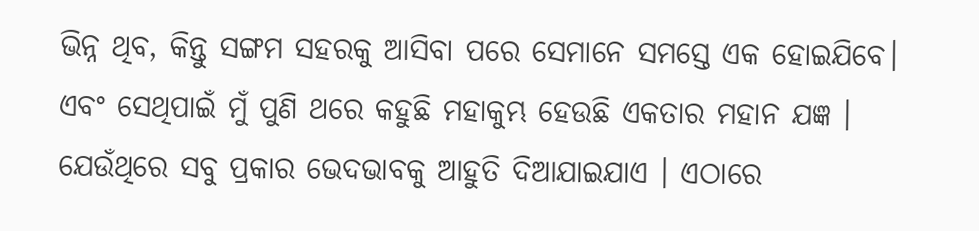ଭିନ୍ନ ଥିବ, କିନ୍ତୁ ସଙ୍ଗମ ସହରକୁ ଆସିବା ପରେ ସେମାନେ ସମସ୍ତେ ଏକ ହୋଇଯିବେ। ଏବଂ ସେଥିପାଇଁ ମୁଁ ପୁଣି ଥରେ କହୁଛି ମହାକୁମ୍ଭ ହେଉଛି ଏକତାର ମହାନ ଯଜ୍ଞ । ଯେଉଁଥିରେ ସବୁ ପ୍ରକାର ଭେଦଭାବକୁ ଆହୁତି ଦିଆଯାଇଯାଏ । ଏଠାରେ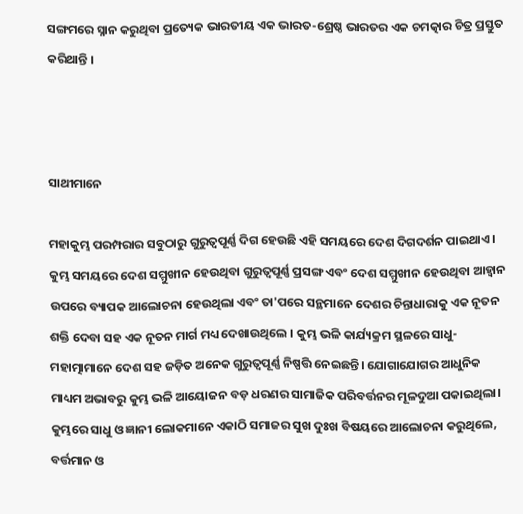ସଙ୍ଗମରେ ସ୍ନାନ କରୁଥିବା ପ୍ରତ୍ୟେକ ଭାରତୀୟ ଏକ ଭାରତ-ଶ୍ରେଷ୍ଠ ଭାରତର ଏକ ଚମତ୍କାର ଚିତ୍ର ପ୍ରସ୍ତୁତ କରିଥାନ୍ତି ।



ସାଥୀମାନେ

ମହାକୁମ୍ଭ ପରମ୍ପରାର ସବୁଠାରୁ ଗୁରୁତ୍ୱପୂର୍ଣ୍ଣ ଦିଗ ହେଉଛି ଏହି ସମୟରେ ଦେଶ ଦିଗଦର୍ଶନ ପାଇଥାଏ । କୁମ୍ଭ ସମୟରେ ଦେଶ ସମ୍ମୁଖୀନ ହେଉଥିବା ଗୁରୁତ୍ୱପୂର୍ଣ୍ଣ ପ୍ରସଙ୍ଗ ଏବଂ ଦେଶ ସମ୍ମୁଖୀନ ହେଉଥିବା ଆହ୍ୱାନ ଉପରେ ବ୍ୟାପକ ଆଲୋଚନା ହେଉଥିଲା ଏବଂ ତା'ପରେ ସନ୍ଥମାନେ ଦେଶର ଚିନ୍ତାଧାରାକୁ ଏକ ନୂତନ ଶକ୍ତି ଦେବା ସହ ଏକ ନୂତନ ମାର୍ଗ ମଧ୍ୟ ଦେଖାଉଥିଲେ । କୁମ୍ଭ ଭଳି କାର୍ଯ୍ୟକ୍ରମ ସ୍ଥଳରେ ସାଧୁ-ମହାତ୍ମାମାନେ ଦେଶ ସହ ଜଡ଼ିତ ଅନେକ ଗୁରୁତ୍ୱପୂର୍ଣ୍ଣ ନିଷ୍ପତ୍ତି ନେଇଛନ୍ତି। ଯୋଗାଯୋଗର ଆଧୁନିକ ମାଧ୍ୟମ ଅଭାବରୁ କୁମ୍ଭ ଭଳି ଆୟୋଜନ ବଡ଼ ଧରଣର ସାମାଜିକ ପରିବର୍ତ୍ତନର ମୂଳଦୁଆ ପକାଇଥିଲା। କୁମ୍ଭରେ ସାଧୁ ଓ ଜ୍ଞାନୀ ଲୋକମାନେ ଏକାଠି ସମାଜର ସୁଖ ଦୁଃଖ ବିଷୟରେ ଆଲୋଚନା କରୁଥିଲେ, ବର୍ତ୍ତମାନ ଓ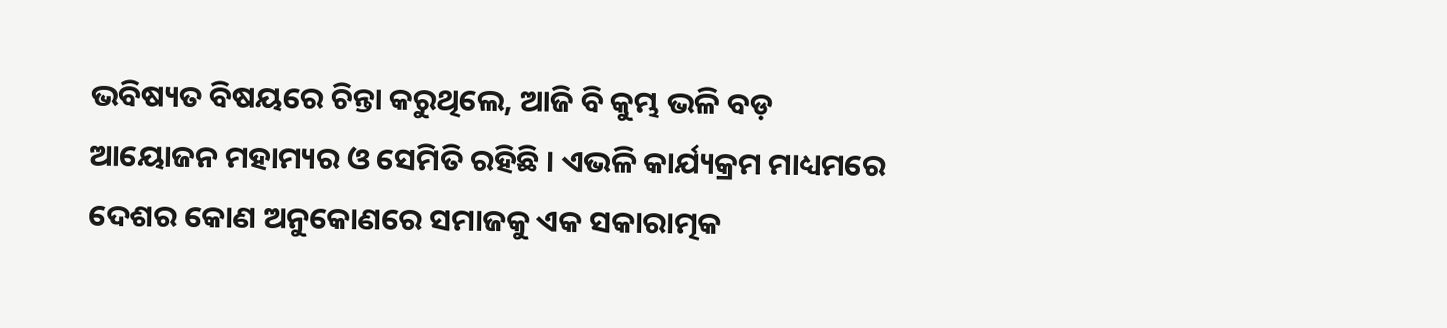ଭବିଷ୍ୟତ ବିଷୟରେ ଚିନ୍ତା କରୁଥିଲେ, ଆଜି ବି କୁମ୍ଭ ଭଳି ବଡ଼ ଆୟୋଜନ ମହାମ୍ୟର ଓ ସେମିତି ରହିଛି । ଏଭଳି କାର୍ଯ୍ୟକ୍ରମ ମାଧ୍ୟମରେ ଦେଶର କୋଣ ଅନୁକୋଣରେ ସମାଜକୁ ଏକ ସକାରାତ୍ମକ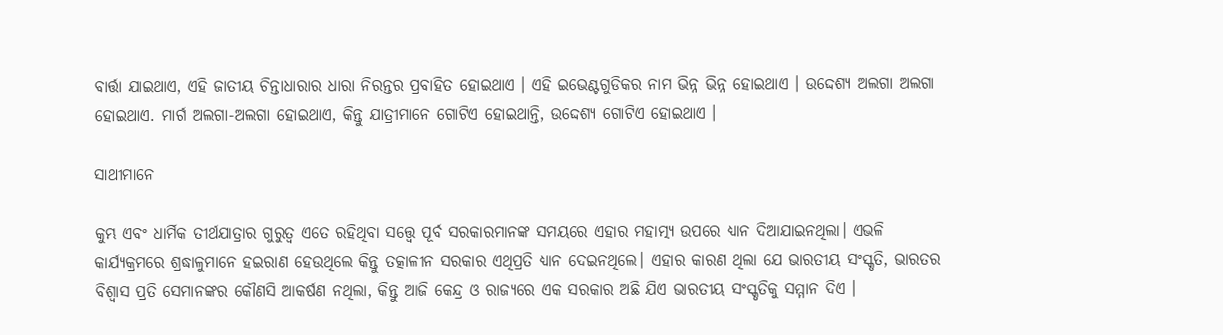ବାର୍ତ୍ତା ଯାଇଥାଏ, ଏହି ଜାତୀୟ ଚିନ୍ତାଧାରାର ଧାରା ନିରନ୍ତର ପ୍ରବାହିତ ହୋଇଥାଏ । ଏହି ଇଭେଣ୍ଟଗୁଡିକର ନାମ ଭିନ୍ନ ଭିନ୍ନ ହୋଇଥାଏ । ଉଦ୍ଦେଶ୍ୟ ଅଲଗା ଅଲଗା ହୋଇଥାଏ. ମାର୍ଗ ଅଲଗା-ଅଲଗା ହୋଇଥାଏ, କିନ୍ତୁ ଯାତ୍ରୀମାନେ ଗୋଟିଏ ହୋଇଥାନ୍ତି, ଉଦ୍ଦେଶ୍ୟ ଗୋଟିଏ ହୋଇଥାଏ ।

ସାଥୀମାନେ

କୁମ୍ଭ ଏବଂ ଧାର୍ମିକ ତୀର୍ଥଯାତ୍ରାର ଗୁରୁତ୍ୱ ଏତେ ରହିଥିବା ସତ୍ତ୍ୱେ ପୂର୍ବ ସରକାରମାନଙ୍କ ସମୟରେ ଏହାର ମହାତ୍ମ୍ୟ ଉପରେ ଧ୍ୟାନ ଦିଆଯାଇନଥିଲା। ଏଭଳି କାର୍ଯ୍ୟକ୍ରମରେ ଶ୍ରଦ୍ଧାଳୁମାନେ ହଇରାଣ ହେଉଥିଲେ କିନ୍ତୁ ତତ୍କାଳୀନ ସରକାର ଏଥିପ୍ରତି ଧ୍ୟାନ ଦେଇନଥିଲେ। ଏହାର କାରଣ ଥିଲା ଯେ ଭାରତୀୟ ସଂସ୍କୃତି, ଭାରତର ବିଶ୍ୱାସ ପ୍ରତି ସେମାନଙ୍କର କୌଣସି ଆକର୍ଷଣ ନଥିଲା, କିନ୍ତୁ ଆଜି କେନ୍ଦ୍ର ଓ ରାଜ୍ୟରେ ଏକ ସରକାର ଅଛି ଯିଏ ଭାରତୀୟ ସଂସ୍କୃତିକୁ ସମ୍ମାନ ଦିଏ ।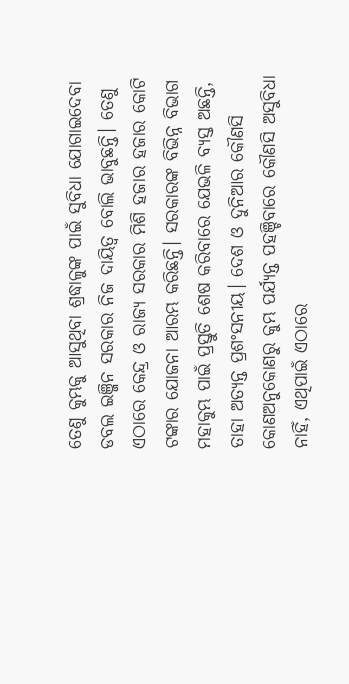ତେଣୁ କୁମ୍ଭକୁ ଆସୁଥିବା ଶ୍ରଦ୍ଧାଳୁଙ୍କ ପାଇଁ ସୁବିଧା ଯୋଗାଇଦେବା ଡବଲ ଇଞ୍ଜିନ ସରକାର ନିଜ ଦାୟିତ୍ୱ ବୋଲି ଭାବୁଛନ୍ତି। ତେଣୁ ଏଠାରେ କେନ୍ଦ୍ର ଓ ରାଜ୍ୟ ସରକାର ମିଶି ହଜାର ହଜାର କୋଟି ଟଙ୍କାର ଯୋଜନା ଆରମ୍ଭ କରିଛନ୍ତି। ସରକାରଙ୍କ ବିଭିନ୍ନ ବିଭାଗ ମହାକୁମ୍ଭ ପାଇଁ ପ୍ରସ୍ତୁତି ଶେଷ କରିବାରେ ଯେଭଳି ବ୍ୟସ୍ତ ଅଛନ୍ତି, ତାହା ଅତ୍ୟନ୍ତ ପ୍ରଶଂସନୀୟ। ଦେଶ ଓ ଦୁନିଆର କୌଣସି କୋଣଅନୁକୋଣରୁ କୁମ୍ଭ ପର୍ଯ୍ୟନ୍ତ ପହଞ୍ଚିବାରେ କୌଣସି ଅସୁବିଧା ନାହିଁ, ଏଥିପାଇଁ ଏଠାରେ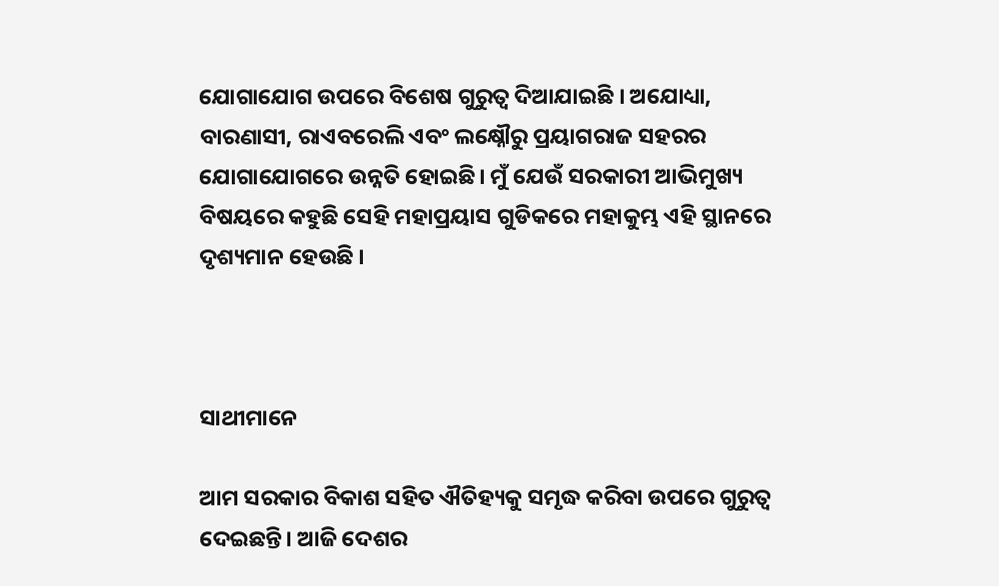ଯୋଗାଯୋଗ ଉପରେ ବିଶେଷ ଗୁରୁତ୍ୱ ଦିଆଯାଇଛି । ଅଯୋଧ୍ୟା, ବାରଣାସୀ, ରାଏବରେଲି ଏବଂ ଲକ୍ଷ୍ନୌରୁ ପ୍ରୟାଗରାଜ ସହରର ଯୋଗାଯୋଗରେ ଉନ୍ନତି ହୋଇଛି। ମୁଁ ଯେଉଁ ସରକାରୀ ଆଭିମୁଖ୍ୟ ବିଷୟରେ କହୁଛି ସେହି ମହାପ୍ରୟାସ ଗୁଡିକରେ ମହାକୁମ୍ଭ ଏହି ସ୍ଥାନରେ ଦୃଶ୍ୟମାନ ହେଉଛି ।



ସାଥୀମାନେ

ଆମ ସରକାର ବିକାଶ ସହିତ ଐତିହ୍ୟକୁ ସମୃଦ୍ଧ କରିବା ଉପରେ ଗୁରୁତ୍ୱ ଦେଇଛନ୍ତି। ଆଜି ଦେଶର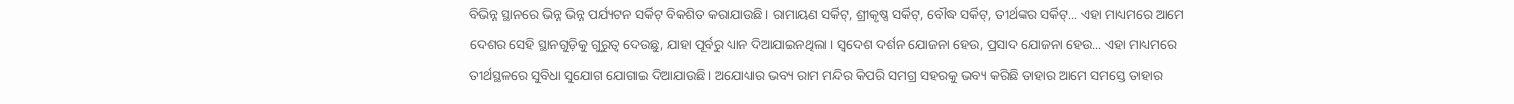ବିଭିନ୍ନ ସ୍ଥାନରେ ଭିନ୍ନ ଭିନ୍ନ ପର୍ଯ୍ୟଟନ ସର୍କିଟ୍ ବିକଶିତ କରାଯାଉଛି। ରାମାୟଣ ସର୍କିଟ୍, ଶ୍ରୀକୃଷ୍ଣ ସର୍କିଟ୍, ବୌଦ୍ଧ ସର୍କିଟ୍, ତୀର୍ଥଙ୍କର ସର୍କିଟ୍... ଏହା ମାଧ୍ୟମରେ ଆମେ ଦେଶର ସେହି ସ୍ଥାନଗୁଡ଼ିକୁ ଗୁରୁତ୍ୱ ଦେଉଛୁ, ଯାହା ପୂର୍ବରୁ ଧ୍ୟାନ ଦିଆଯାଇନଥିଲା । ସ୍ୱଦେଶ ଦର୍ଶନ ଯୋଜନା ହେଉ, ପ୍ରସାଦ ଯୋଜନା ହେଉ... ଏହା ମାଧ୍ୟମରେ ତୀର୍ଥସ୍ଥଳରେ ସୁବିଧା ସୁଯୋଗ ଯୋଗାଇ ଦିଆଯାଉଛି। ଅଯୋଧ୍ୟାର ଭବ୍ୟ ରାମ ମନ୍ଦିର କିପରି ସମଗ୍ର ସହରକୁ ଭବ୍ୟ କରିଛି ତାହାର ଆମେ ସମସ୍ତେ ତାହାର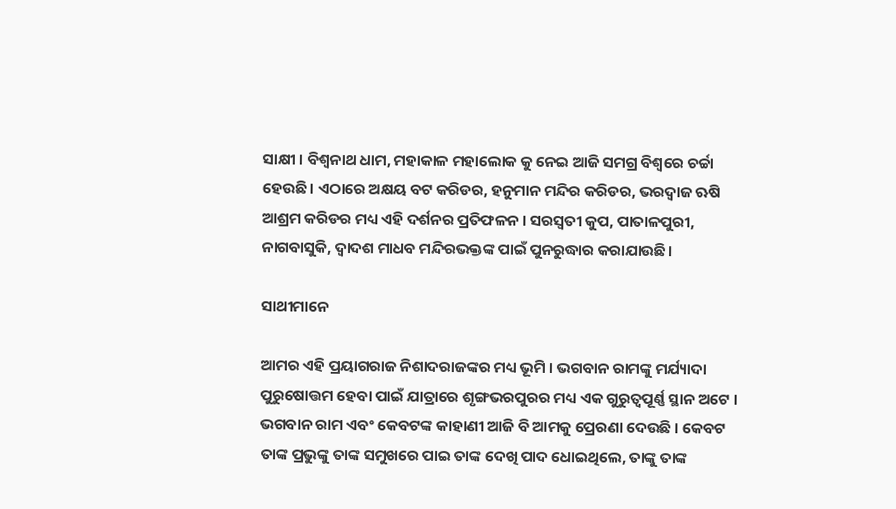ସାକ୍ଷୀ । ବିଶ୍ଵନାଥ ଧାମ, ମହାକାଳ ମହାଲୋକ କୁ ନେଇ ଆଜି ସମଗ୍ର ବିଶ୍ୱରେ ଚର୍ଚ୍ଚା ହେଉଛି। ଏଠାରେ ଅକ୍ଷୟ ବଟ କରିଡର, ହନୁମାନ ମନ୍ଦିର କରିଡର, ଭରଦ୍ୱାଜ ଋଷି ଆଶ୍ରମ କରିଡର ମଧ୍ୟ ଏହି ଦର୍ଶନର ପ୍ରତିଫଳନ । ସରସ୍ୱତୀ କୁପ, ପାତାଳପୁରୀ, ନାଗବାସୁକି, ଦ୍ୱାଦଶ ମାଧବ ମନ୍ଦିରଭକ୍ତଙ୍କ ପାଇଁ ପୁନରୁଦ୍ଧାର କରାଯାଉଛି।

ସାଥୀମାନେ

ଆମର ଏହି ପ୍ରୟାଗରାଜ ନିଶାଦରାଜଙ୍କର ମଧ୍ୟ ଭୂମି । ଭଗବାନ ରାମଙ୍କୁ ମର୍ଯ୍ୟାଦା ପୁରୁଷୋତ୍ତମ ହେବା ପାଇଁ ଯାତ୍ରାରେ ଶୃଙ୍ଗଭରପୁରର ମଧ୍ୟ ଏକ ଗୁରୁତ୍ୱପୂର୍ଣ୍ଣ ସ୍ଥାନ ଅଟେ । ଭଗବାନ ରାମ ଏବଂ କେବଟଙ୍କ କାହାଣୀ ଆଜି ବି ଆମକୁ ପ୍ରେରଣା ଦେଉଛି । କେବଟ ତାଙ୍କ ପ୍ରଭୁଙ୍କୁ ତାଙ୍କ ସମୁଖରେ ପାଇ ତାଙ୍କ ଦେଖି ପାଦ ଧୋଇଥିଲେ, ତାଙ୍କୁ ତାଙ୍କ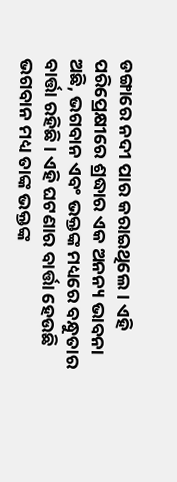ଡଙ୍ଗାରେ ନଦୀ ପାର କରାଇଥିଲେ। ଏହି ପରିପ୍ରେକ୍ଷୀରେ ଶ୍ରଦ୍ଧାର ଏକ ଅନନ୍ୟ ଭାବନା ଅଛି, ଭଗବାନ ଏବଂ ଭକ୍ତଙ୍କ ମଧ୍ୟରେ ବନ୍ଧୁତାର ବାର୍ତ୍ତା ରହିଛି । ଏହି ଘଟଣାର ବାର୍ତ୍ତା ହେଉଛି ଭଗବାନ ମଧ୍ୟ ତାଙ୍କ ଭକ୍ତଙ୍କ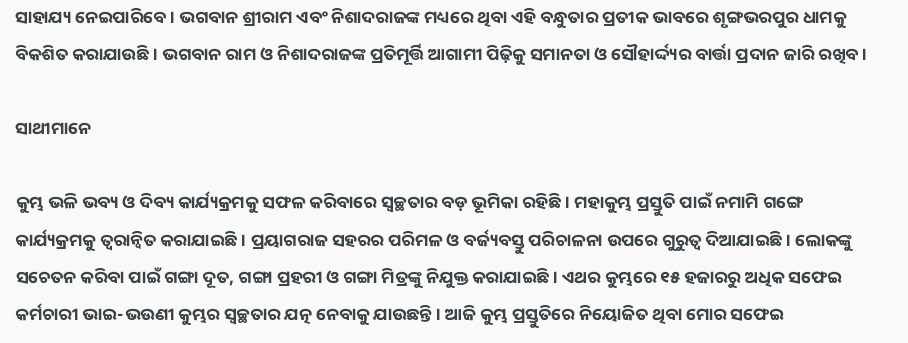ସାହାଯ୍ୟ ନେଇପାରିବେ । ଭଗବାନ ଶ୍ରୀରାମ ଏବଂ ନିଶାଦରାଜଙ୍କ ମଧ୍ୟରେ ଥିବା ଏହି ବନ୍ଧୁତାର ପ୍ରତୀକ ଭାବରେ ଶୃଙ୍ଗଭରପୁର ଧାମକୁ ବିକଶିତ କରାଯାଉଛି । ଭଗବାନ ରାମ ଓ ନିଶାଦରାଜଙ୍କ ପ୍ରତିମୂର୍ତ୍ତି ଆଗାମୀ ପିଢ଼ିକୁ ସମାନତା ଓ ସୌହାର୍ଦ୍ଦ୍ୟର ବାର୍ତ୍ତା ପ୍ରଦାନ ଜାରି ରଖିବ।

ସାଥୀମାନେ

କୁମ୍ଭ ଭଳି ଭବ୍ୟ ଓ ଦିବ୍ୟ କାର୍ଯ୍ୟକ୍ରମକୁ ସଫଳ କରିବାରେ ସ୍ୱଚ୍ଛତାର ବଡ଼ ଭୂମିକା ରହିଛି। ମହାକୁମ୍ଭ ପ୍ରସ୍ତୁତି ପାଇଁ ନମାମି ଗଙ୍ଗେ କାର୍ଯ୍ୟକ୍ରମକୁ ତ୍ୱରାନ୍ୱିତ କରାଯାଇଛି। ପ୍ରୟାଗରାଜ ସହରର ପରିମଳ ଓ ବର୍ଜ୍ୟବସ୍ତୁ ପରିଚାଳନା ଉପରେ ଗୁରୁତ୍ୱ ଦିଆଯାଇଛି। ଲୋକଙ୍କୁ ସଚେତନ କରିବା ପାଇଁ ଗଙ୍ଗା ଦୂତ, ଗଙ୍ଗା ପ୍ରହରୀ ଓ ଗଙ୍ଗା ମିତ୍ରଙ୍କୁ ନିଯୁକ୍ତ କରାଯାଇଛି। ଏଥର କୁମ୍ଭରେ ୧୫ ହଜାରରୁ ଅଧିକ ସଫେଇ କର୍ମଚାରୀ ଭାଇ-ଭଉଣୀ କୁମ୍ଭର ସ୍ୱଚ୍ଛତାର ଯତ୍ନ ନେବାକୁ ଯାଉଛନ୍ତି। ଆଜି କୁମ୍ଭ ପ୍ରସ୍ତୁତିରେ ନିୟୋଜିତ ଥିବା ମୋର ସଫେଇ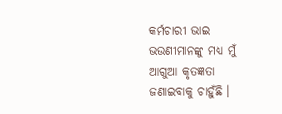କର୍ମଚାରୀ ଭାଇ ଭଉଣୀମାନଙ୍କୁ ମଧ୍ୟ ମୁଁ ଆଗୁଆ କୃତଜ୍ଞତା ଜଣାଇବାକୁ ଚାହୁଁଛି ।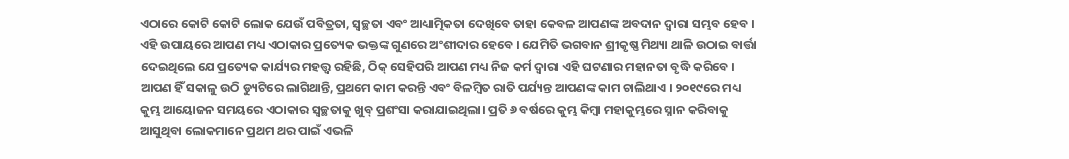ଏଠାରେ କୋଟି କୋଟି ଲୋକ ଯେଉଁ ପବିତ୍ରତା, ସ୍ୱଚ୍ଛତା ଏବଂ ଆଧ୍ୟାତ୍ମିକତା ଦେଖିବେ ତାହା କେବଳ ଆପଣଙ୍କ ଅବଦାନ ଦ୍ୱାରା ସମ୍ଭବ ହେବ । ଏହି ଉପାୟରେ ଆପଣ ମଧ୍ୟ ଏଠାକାର ପ୍ରତ୍ୟେକ ଭକ୍ତଙ୍କ ଗୁଣରେ ଅଂଶୀଦାର ହେବେ । ଯେମିତି ଭଗବାନ ଶ୍ରୀକୃଷ୍ଣ ମିଥ୍ୟା ଥାଳି ଉଠାଇ ବାର୍ତ୍ତା ଦେଇଥିଲେ ଯେ ପ୍ରତ୍ୟେକ କାର୍ଯ୍ୟର ମହତ୍ତ୍ୱ ରହିଛି, ଠିକ୍ ସେହିପରି ଆପଣ ମଧ୍ୟ ନିଜ କର୍ମ ଦ୍ୱାରା ଏହି ଘଟଣାର ମହାନତା ବୃଦ୍ଧି କରିବେ । ଆପଣ ହିଁ ସକାଳୁ ଉଠି ଡ୍ୟୁଟିରେ ଲାଗିଥାନ୍ତି, ପ୍ରଥମେ କାମ କରନ୍ତି ଏବଂ ବିଳମ୍ବିତ ରାତି ପର୍ଯ୍ୟନ୍ତ ଆପଣଙ୍କ କାମ ଚାଲିଥାଏ । ୨୦୧୯ରେ ମଧ୍ୟ କୁମ୍ଭ ଆୟୋଜନ ସମୟରେ ଏଠାକାର ସ୍ୱଚ୍ଛତାକୁ ଖୁବ୍ ପ୍ରଶଂସା କରାଯାଇଥିଲା। ପ୍ରତି ୬ ବର୍ଷରେ କୁମ୍ଭ କିମ୍ବା ମହାକୁମ୍ଭରେ ସ୍ନାନ କରିବାକୁ ଆସୁଥିବା ଲୋକମାନେ ପ୍ରଥମ ଥର ପାଇଁ ଏଭଳି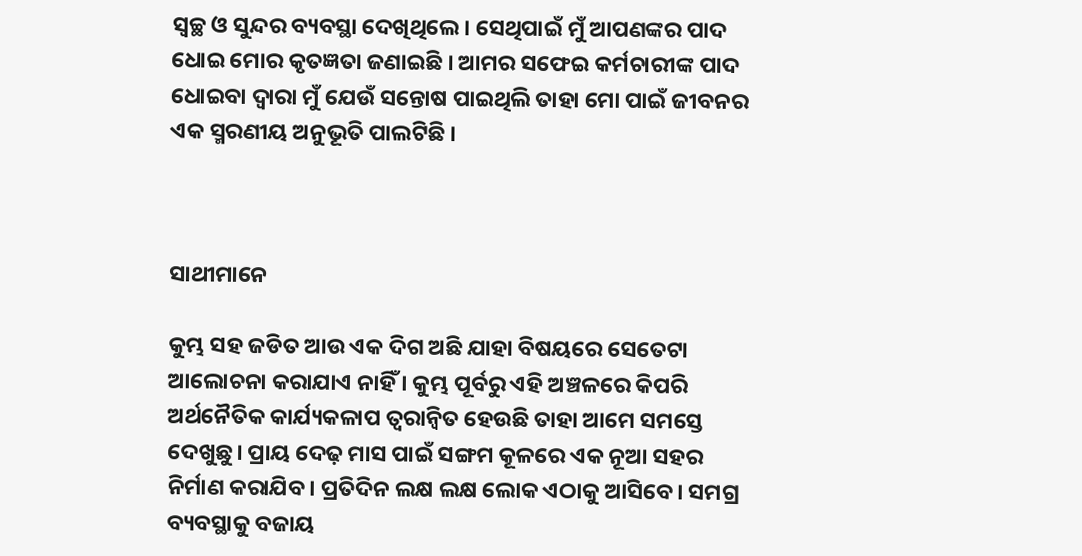ସ୍ୱଚ୍ଛ ଓ ସୁନ୍ଦର ବ୍ୟବସ୍ଥା ଦେଖିଥିଲେ। ସେଥିପାଇଁ ମୁଁ ଆପଣଙ୍କର ପାଦ ଧୋଇ ମୋର କୃତଜ୍ଞତା ଜଣାଇଛି । ଆମର ସଫେଇ କର୍ମଚାରୀଙ୍କ ପାଦ ଧୋଇବା ଦ୍ୱାରା ମୁଁ ଯେଉଁ ସନ୍ତୋଷ ପାଇଥିଲି ତାହା ମୋ ପାଇଁ ଜୀବନର ଏକ ସ୍ମରଣୀୟ ଅନୁଭୂତି ପାଲଟିଛି ।



ସାଥୀମାନେ

କୁମ୍ଭ ସହ ଜଡିତ ଆଉ ଏକ ଦିଗ ଅଛି ଯାହା ବିଷୟରେ ସେତେଟା ଆଲୋଚନା କରାଯାଏ ନାହିଁ । କୁମ୍ଭ ପୂର୍ବରୁ ଏହି ଅଞ୍ଚଳରେ କିପରି ଅର୍ଥନୈତିକ କାର୍ଯ୍ୟକଳାପ ତ୍ୱରାନ୍ୱିତ ହେଉଛି ତାହା ଆମେ ସମସ୍ତେ ଦେଖୁଛୁ। ପ୍ରାୟ ଦେଢ଼ ମାସ ପାଇଁ ସଙ୍ଗମ କୂଳରେ ଏକ ନୂଆ ସହର ନିର୍ମାଣ କରାଯିବ। ପ୍ରତିଦିନ ଲକ୍ଷ ଲକ୍ଷ ଲୋକ ଏଠାକୁ ଆସିବେ। ସମଗ୍ର ବ୍ୟବସ୍ଥାକୁ ବଜାୟ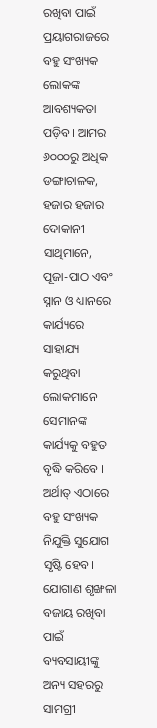ରଖିବା ପାଇଁ ପ୍ରୟାଗରାଜରେ ବହୁ ସଂଖ୍ୟକ ଲୋକଙ୍କ ଆବଶ୍ୟକତା ପଡ଼ିବ। ଆମର ୬୦୦୦ରୁ ଅଧିକ ଡଙ୍ଗାଚାଳକ, ହଜାର ହଜାର ଦୋକାନୀ ସାଥିମାନେ, ପୂଜା-ପାଠ ଏବଂ ସ୍ନାନ ଓ ଧ୍ୟାନରେ କାର୍ଯ୍ୟରେ ସାହାଯ୍ୟ କରୁଥିବା ଲୋକମାନେ ସେମାନଙ୍କ କାର୍ଯ୍ୟକୁ ବହୁତ ବୃଦ୍ଧି କରିବେ । ଅର୍ଥାତ୍ ଏଠାରେ ବହୁ ସଂଖ୍ୟକ ନିଯୁକ୍ତି ସୁଯୋଗ ସୃଷ୍ଟି ହେବ। ଯୋଗାଣ ଶୃଙ୍ଖଳା ବଜାୟ ରଖିବା ପାଇଁ ବ୍ୟବସାୟୀଙ୍କୁ ଅନ୍ୟ ସହରରୁ ସାମଗ୍ରୀ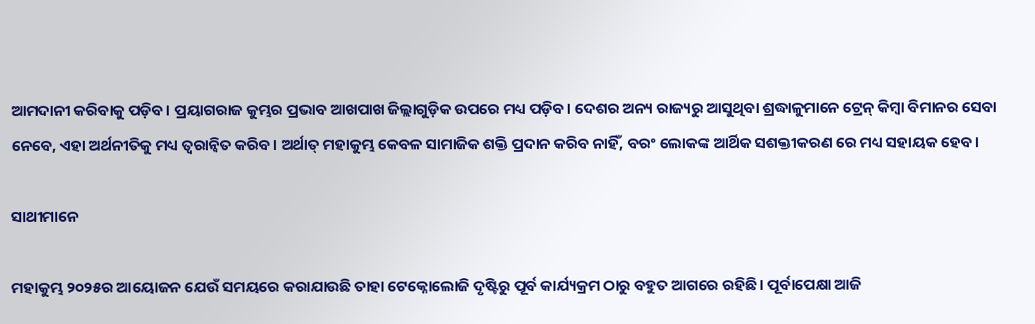ଆମଦାନୀ କରିବାକୁ ପଡ଼ିବ। ପ୍ରୟାଗରାଜ କୁମ୍ଭର ପ୍ରଭାବ ଆଖପାଖ ଜିଲ୍ଲାଗୁଡ଼ିକ ଉପରେ ମଧ୍ୟ ପଡ଼ିବ। ଦେଶର ଅନ୍ୟ ରାଜ୍ୟରୁ ଆସୁଥିବା ଶ୍ରଦ୍ଧାଳୁମାନେ ଟ୍ରେନ୍ କିମ୍ବା ବିମାନର ସେବା ନେବେ, ଏହା ଅର୍ଥନୀତିକୁ ମଧ୍ୟ ତ୍ୱରାନ୍ୱିତ କରିବ। ଅର୍ଥାତ୍ ମହାକୁମ୍ଭ କେବଳ ସାମାଜିକ ଶକ୍ତି ପ୍ରଦାନ କରିବ ନାହିଁ, ବରଂ ଲୋକଙ୍କ ଆର୍ଥିକ ସଶକ୍ତୀକରଣ ରେ ମଧ୍ୟ ସହାୟକ ହେବ।

ସାଥୀମାନେ

ମହାକୁମ୍ଭ ୨୦୨୫ର ଆୟୋଜନ ଯେଉଁ ସମୟରେ କରାଯାଉଛି ତାହା ଟେକ୍ନୋଲୋଜି ଦୃଷ୍ଟିରୁ ପୂର୍ବ କାର୍ଯ୍ୟକ୍ରମ ଠାରୁ ବହୁତ ଆଗରେ ରହିଛି। ପୂର୍ବାପେକ୍ଷା ଆଜି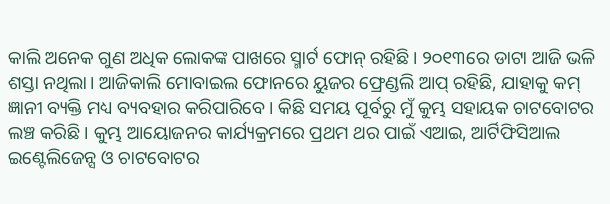କାଲି ଅନେକ ଗୁଣ ଅଧିକ ଲୋକଙ୍କ ପାଖରେ ସ୍ମାର୍ଟ ଫୋନ୍ ରହିଛି। ୨୦୧୩ରେ ଡାଟା ଆଜି ଭଳି ଶସ୍ତା ନଥିଲା। ଆଜିକାଲି ମୋବାଇଲ ଫୋନରେ ୟୁଜର ଫ୍ରେଣ୍ଡଲି ଆପ୍ ରହିଛି, ଯାହାକୁ କମ୍ ଜ୍ଞାନୀ ବ୍ୟକ୍ତି ମଧ୍ୟ ବ୍ୟବହାର କରିପାରିବେ । କିଛି ସମୟ ପୂର୍ବରୁ ମୁଁ କୁମ୍ଭ ସହାୟକ ଚାଟବୋଟର ଲଞ୍ଚ କରିଛି । କୁମ୍ଭ ଆୟୋଜନର କାର୍ଯ୍ୟକ୍ରମରେ ପ୍ରଥମ ଥର ପାଇଁ ଏଆଇ, ଆର୍ଟିଫିସିଆଲ ଇଣ୍ଟେଲିଜେନ୍ସ ଓ ଚାଟବୋଟର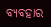ବ୍ୟବହାର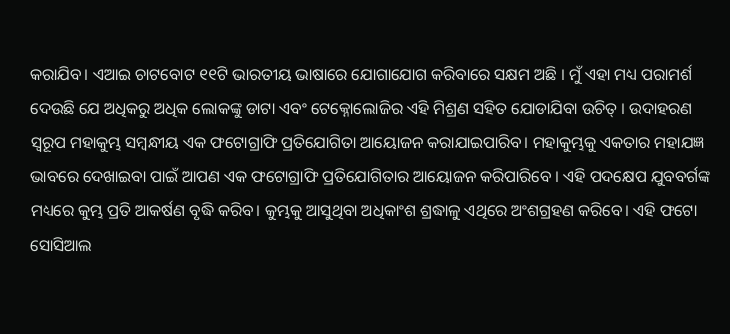କରାଯିବ। ଏଆଇ ଚାଟବୋଟ ୧୧ଟି ଭାରତୀୟ ଭାଷାରେ ଯୋଗାଯୋଗ କରିବାରେ ସକ୍ଷମ ଅଛି । ମୁଁ ଏହା ମଧ୍ୟ ପରାମର୍ଶ ଦେଉଛି ଯେ ଅଧିକରୁ ଅଧିକ ଲୋକଙ୍କୁ ଡାଟା ଏବଂ ଟେକ୍ନୋଲୋଜିର ଏହି ମିଶ୍ରଣ ସହିତ ଯୋଡାଯିବା ଉଚିତ୍ । ଉଦାହରଣ ସ୍ୱରୂପ ମହାକୁମ୍ଭ ସମ୍ବନ୍ଧୀୟ ଏକ ଫଟୋଗ୍ରାଫି ପ୍ରତିଯୋଗିତା ଆୟୋଜନ କରାଯାଇପାରିବ। ମହାକୁମ୍ଭକୁ ଏକତାର ମହାଯଜ୍ଞ ଭାବରେ ଦେଖାଇବା ପାଇଁ ଆପଣ ଏକ ଫଟୋଗ୍ରାଫି ପ୍ରତିଯୋଗିତାର ଆୟୋଜନ କରିପାରିବେ । ଏହି ପଦକ୍ଷେପ ଯୁବବର୍ଗଙ୍କ ମଧ୍ୟରେ କୁମ୍ଭ ପ୍ରତି ଆକର୍ଷଣ ବୃଦ୍ଧି କରିବ। କୁମ୍ଭକୁ ଆସୁଥିବା ଅଧିକାଂଶ ଶ୍ରଦ୍ଧାଳୁ ଏଥିରେ ଅଂଶଗ୍ରହଣ କରିବେ। ଏହି ଫଟୋ ସୋସିଆଲ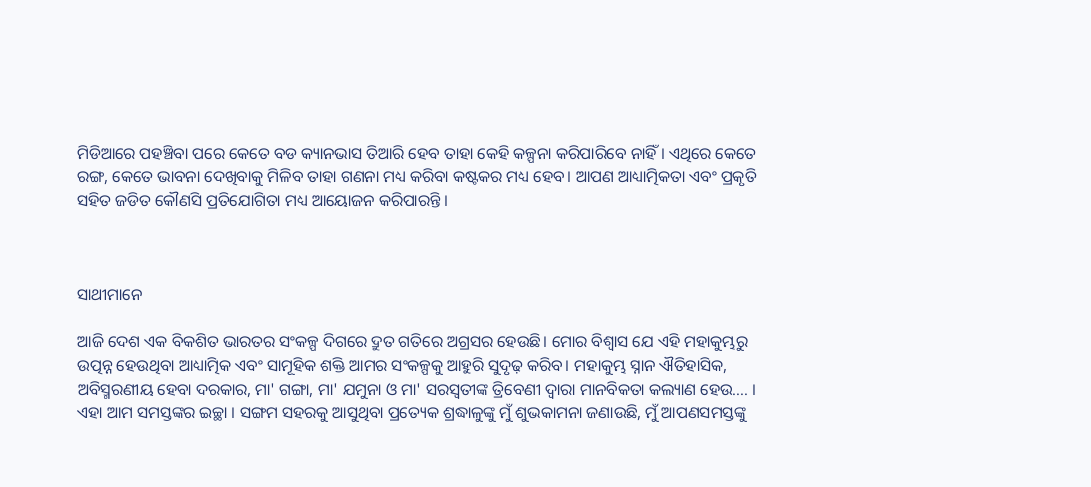ମିଡିଆରେ ପହଞ୍ଚିବା ପରେ କେତେ ବଡ କ୍ୟାନଭାସ ତିଆରି ହେବ ତାହା କେହି କଳ୍ପନା କରିପାରିବେ ନାହିଁ । ଏଥିରେ କେତେ ରଙ୍ଗ, କେତେ ଭାବନା ଦେଖିବାକୁ ମିଳିବ ତାହା ଗଣନା ମଧ୍ୟ କରିବା କଷ୍ଟକର ମଧ୍ୟ ହେବ। ଆପଣ ଆଧ୍ୟାତ୍ମିକତା ଏବଂ ପ୍ରକୃତି ସହିତ ଜଡିତ କୌଣସି ପ୍ରତିଯୋଗିତା ମଧ୍ୟ ଆୟୋଜନ କରିପାରନ୍ତି ।



ସାଥୀମାନେ

ଆଜି ଦେଶ ଏକ ବିକଶିତ ଭାରତର ସଂକଳ୍ପ ଦିଗରେ ଦ୍ରୁତ ଗତିରେ ଅଗ୍ରସର ହେଉଛି। ମୋର ବିଶ୍ୱାସ ଯେ ଏହି ମହାକୁମ୍ଭରୁ ଉତ୍ପନ୍ନ ହେଉଥିବା ଆଧ୍ୟାତ୍ମିକ ଏବଂ ସାମୂହିକ ଶକ୍ତି ଆମର ସଂକଳ୍ପକୁ ଆହୁରି ସୁଦୃଢ଼ କରିବ। ମହାକୁମ୍ଭ ସ୍ନାନ ଐତିହାସିକ, ଅବିସ୍ମରଣୀୟ ହେବା ଦରକାର, ମା' ଗଙ୍ଗା, ମା' ଯମୁନା ଓ ମା' ସରସ୍ୱତୀଙ୍କ ତ୍ରିବେଣୀ ଦ୍ଵାରା ମାନବିକତା କଲ୍ୟାଣ ହେଉ.... । ଏହା ଆମ ସମସ୍ତଙ୍କର ଇଚ୍ଛା । ସଙ୍ଗମ ସହରକୁ ଆସୁଥିବା ପ୍ରତ୍ୟେକ ଶ୍ରଦ୍ଧାଳୁଙ୍କୁ ମୁଁ ଶୁଭକାମନା ଜଣାଉଛି, ମୁଁ ଆପଣସମସ୍ତଙ୍କୁ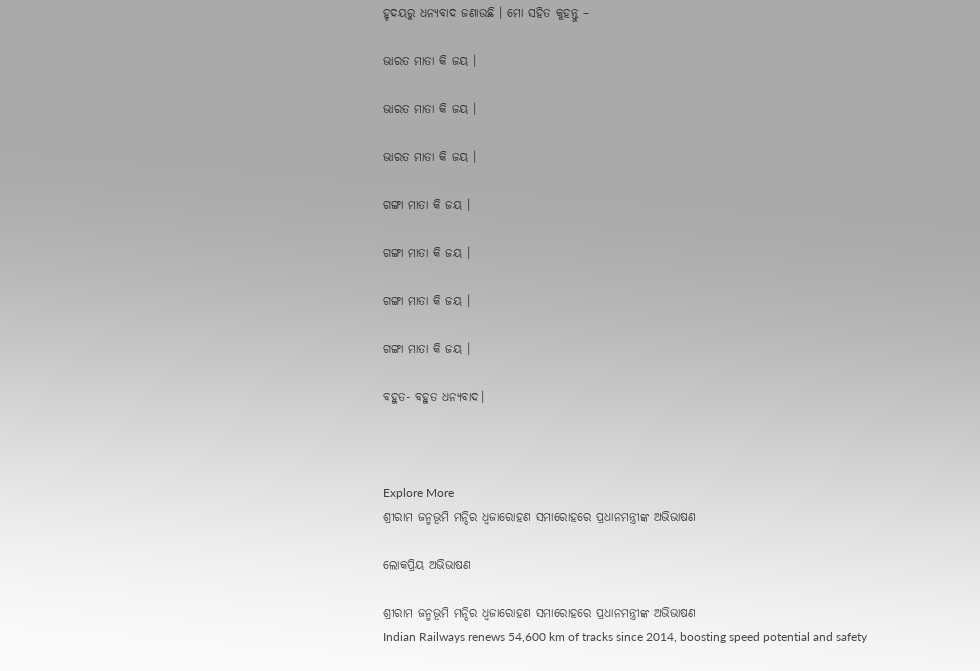ହୃଦୟରୁ ଧନ୍ୟବାଦ ଜଣାଉଛି । ମୋ ସହିତ କୁହନ୍ତୁ –

ଭାରତ ମାତା କି ଜୟ ।

ଭାରତ ମାତା କି ଜୟ ।

ଭାରତ ମାତା କି ଜୟ ।

ଗଙ୍ଗା ମାତା କି ଜୟ ।

ଗଙ୍ଗା ମାତା କି ଜୟ ।

ଗଙ୍ଗା ମାତା କି ଜୟ ।

ଗଙ୍ଗା ମାତା କି ଜୟ ।

ବହୁତ- ବହୁତ ଧନ୍ୟବାଦ।



Explore More
ଶ୍ରୀରାମ ଜନ୍ମଭୂମି ମନ୍ଦିର ଧ୍ଵଜାରୋହଣ ସମାରୋହରେ ପ୍ରଧାନମନ୍ତ୍ରୀଙ୍କ ଅଭିଭାଷଣ

ଲୋକପ୍ରିୟ ଅଭିଭାଷଣ

ଶ୍ରୀରାମ ଜନ୍ମଭୂମି ମନ୍ଦିର ଧ୍ଵଜାରୋହଣ ସମାରୋହରେ ପ୍ରଧାନମନ୍ତ୍ରୀଙ୍କ ଅଭିଭାଷଣ
Indian Railways renews 54,600 km of tracks since 2014, boosting speed potential and safety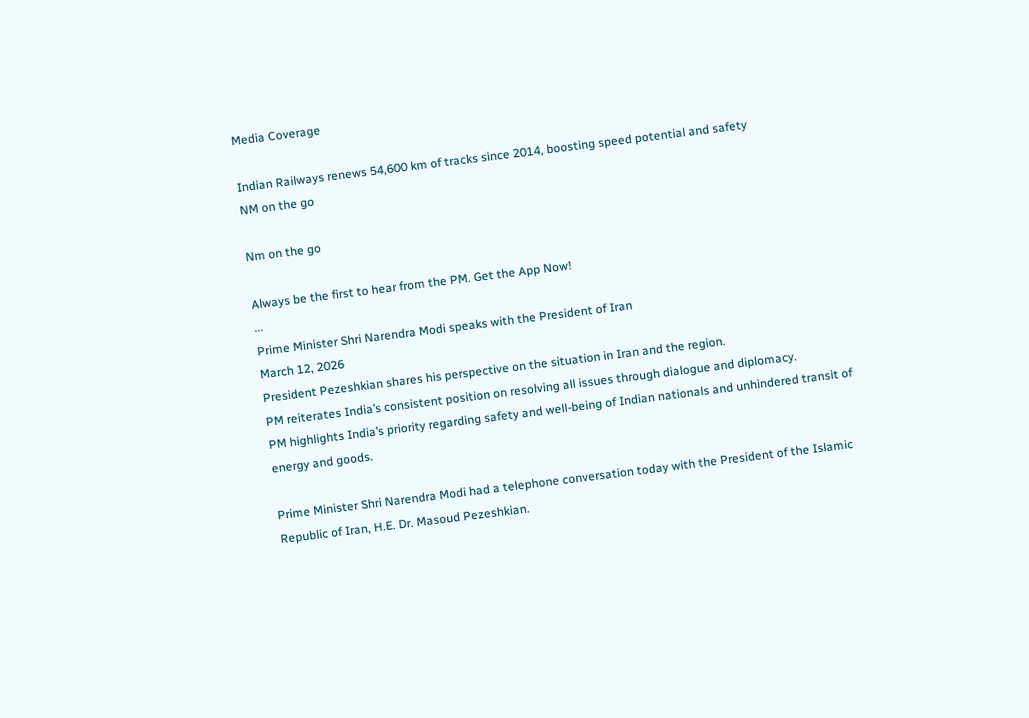Media Coverage

Indian Railways renews 54,600 km of tracks since 2014, boosting speed potential and safety
NM on the go

Nm on the go

Always be the first to hear from the PM. Get the App Now!
...
Prime Minister Shri Narendra Modi speaks with the President of Iran
March 12, 2026
President Pezeshkian shares his perspective on the situation in Iran and the region.
PM reiterates India’s consistent position on resolving all issues through dialogue and diplomacy.
PM highlights India’s priority regarding safety and well-being of Indian nationals and unhindered transit of energy and goods.

Prime Minister Shri Narendra Modi had a telephone conversation today with the President of the Islamic Republic of Iran, H.E. Dr. Masoud Pezeshkian.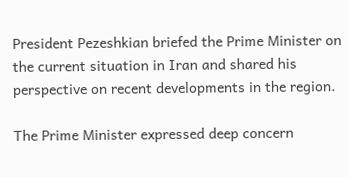President Pezeshkian briefed the Prime Minister on the current situation in Iran and shared his perspective on recent developments in the region.

The Prime Minister expressed deep concern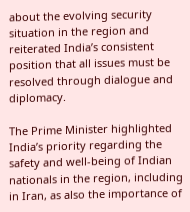about the evolving security situation in the region and reiterated India’s consistent position that all issues must be resolved through dialogue and diplomacy.

The Prime Minister highlighted India’s priority regarding the safety and well-being of Indian nationals in the region, including in Iran, as also the importance of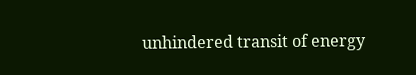unhindered transit of energy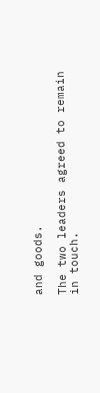and goods.

The two leaders agreed to remain in touch.